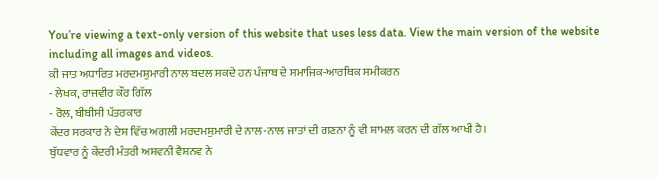You’re viewing a text-only version of this website that uses less data. View the main version of the website including all images and videos.
ਕੀ ਜਾਤ ਅਧਾਰਿਤ ਮਰਦਮਸ਼ੁਮਾਰੀ ਨਾਲ ਬਦਲ ਸਕਦੇ ਹਨ ਪੰਜਾਬ ਦੇ ਸਮਾਜਿਕ-ਆਰਥਿਕ ਸਮੀਕਰਨ
- ਲੇਖਕ, ਰਾਜਵੀਰ ਕੌਰ ਗਿੱਲ
- ਰੋਲ, ਬੀਬੀਸੀ ਪੱਤਰਕਾਰ
ਕੇਂਦਰ ਸਰਕਾਰ ਨੇ ਦੇਸ਼ ਵਿੱਚ ਅਗਲੀ ਮਰਦਮਸ਼ੁਮਾਰੀ ਦੇ ਨਾਲ-ਨਾਲ ਜਾਤਾਂ ਦੀ ਗਣਨਾ ਨੂੰ ਵੀ ਸ਼ਾਮਲ ਕਰਨ ਦੀ ਗੱਲ ਆਖੀ ਹੈ।
ਬੁੱਧਵਾਰ ਨੂੰ ਕੇਂਦਰੀ ਮੰਤਰੀ ਅਸ਼ਵਨੀ ਵੈਸ਼ਨਵ ਨੇ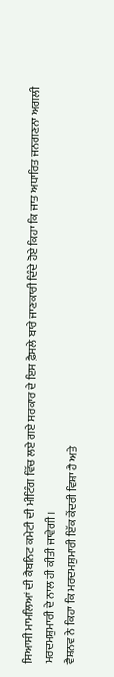ਸਿਆਸੀ ਮਾਮਲਿਆਂ ਦੀ ਕੈਬਨਿਟ ਕਮੇਟੀ ਦੀ ਮੀਟਿੰਗ ਵਿੱਚ ਲਏ ਗਏ ਸਰਕਾਰ ਦੇ ਇਸ ਫ਼ੈਸਲੇ ਬਾਰੇ ਜਾਣਕਾਰੀ ਦਿੰਦੇ ਹੋਏ ਕਿਹਾ ਕਿ ਜਾਤ ਅਧਾਰਿਤ ਜਨਗਣਨਾ ਅਗਲੀ ਮਰਦਮਸ਼ੁਮਾਰੀ ਦੇ ਨਾਲ ਹੀ ਕੀਤੀ ਜਾਵੇਗੀ।
ਵੈਸ਼ਨਵ ਨੇ ਕਿਹਾ ਕਿ ਮਰਦਮਸ਼ੁਮਾਰੀ ਇੱਕ ਕੇਂਦਰੀ ਵਿਸ਼ਾ ਹੈ ਅਤੇ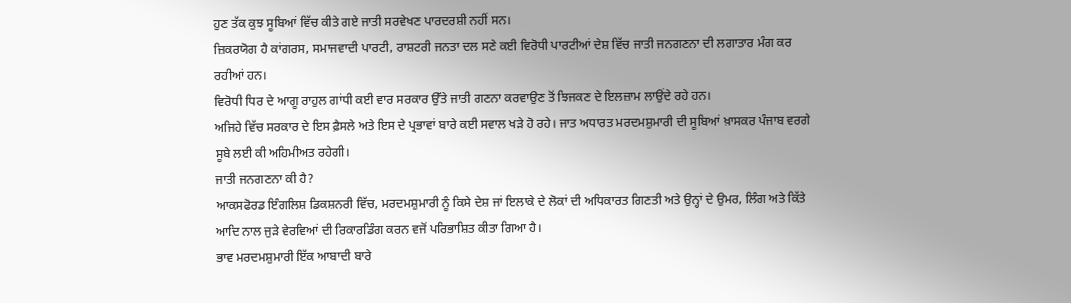ਹੁਣ ਤੱਕ ਕੁਝ ਸੂਬਿਆਂ ਵਿੱਚ ਕੀਤੇ ਗਏ ਜਾਤੀ ਸਰਵੇਖਣ ਪਾਰਦਰਸ਼ੀ ਨਹੀਂ ਸਨ।
ਜ਼ਿਕਰਯੋਗ ਹੈ ਕਾਂਗਰਸ, ਸਮਾਜਵਾਦੀ ਪਾਰਟੀ, ਰਾਸ਼ਟਰੀ ਜਨਤਾ ਦਲ ਸਣੇ ਕਈ ਵਿਰੋਧੀ ਪਾਰਟੀਆਂ ਦੇਸ਼ ਵਿੱਚ ਜਾਤੀ ਜਨਗਣਨਾ ਦੀ ਲਗਾਤਾਰ ਮੰਗ ਕਰ ਰਹੀਆਂ ਹਨ।
ਵਿਰੋਧੀ ਧਿਰ ਦੇ ਆਗੂ ਰਾਹੁਲ ਗਾਂਧੀ ਕਈ ਵਾਰ ਸਰਕਾਰ ਉੱਤੇ ਜਾਤੀ ਗਣਨਾ ਕਰਵਾਉਣ ਤੋਂ ਝਿਜਕਣ ਦੇ ਇਲਜ਼ਾਮ ਲਾਉਂਦੇ ਰਹੇ ਹਨ।
ਅਜਿਹੇ ਵਿੱਚ ਸਰਕਾਰ ਦੇ ਇਸ ਫ਼ੈਸਲੇ ਅਤੇ ਇਸ ਦੇ ਪ੍ਰਭਾਵਾਂ ਬਾਰੇ ਕਈ ਸਵਾਲ ਖੜੇ ਹੋ ਰਹੇ। ਜਾਤ ਅਧਾਰਤ ਮਰਦਮਸ਼ੁਮਾਰੀ ਦੀ ਸੂਬਿਆਂ ਖ਼ਾਸਕਰ ਪੰਜਾਬ ਵਰਗੇ ਸੂਬੇ ਲਈ ਕੀ ਅਹਿਮੀਅਤ ਰਹੇਗੀ।
ਜਾਤੀ ਜਨਗਣਨਾ ਕੀ ਹੈ?
ਆਕਸਫੋਰਡ ਇੰਗਲਿਸ਼ ਡਿਕਸ਼ਨਰੀ ਵਿੱਚ, ਮਰਦਮਸ਼ੁਮਾਰੀ ਨੂੰ ਕਿਸੇ ਦੇਸ਼ ਜਾਂ ਇਲਾਕੇ ਦੇ ਲੋਕਾਂ ਦੀ ਅਧਿਕਾਰਤ ਗਿਣਤੀ ਅਤੇ ਉਨ੍ਹਾਂ ਦੇ ਉਮਰ, ਲਿੰਗ ਅਤੇ ਕਿੱਤੇ ਆਦਿ ਨਾਲ ਜੁੜੇ ਵੇਰਵਿਆਂ ਦੀ ਰਿਕਾਰਡਿੰਗ ਕਰਨ ਵਜੋਂ ਪਰਿਭਾਸ਼ਿਤ ਕੀਤਾ ਗਿਆ ਹੈ।
ਭਾਵ ਮਰਦਮਸ਼ੁਮਾਰੀ ਇੱਕ ਆਬਾਦੀ ਬਾਰੇ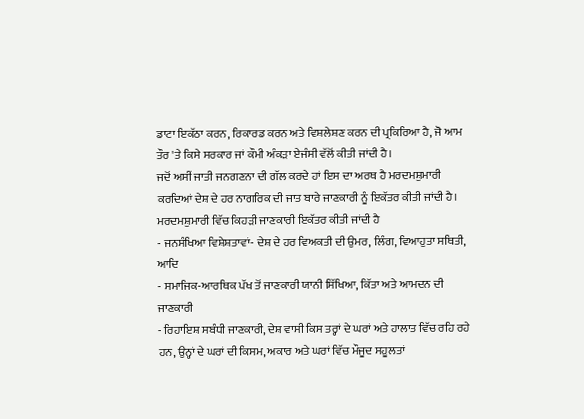ਡਾਟਾ ਇਕੱਠਾ ਕਰਨ, ਰਿਕਾਰਡ ਕਰਨ ਅਤੇ ਵਿਸ਼ਲੇਸ਼ਣ ਕਰਨ ਦੀ ਪ੍ਰਕਿਰਿਆ ਹੈ, ਜੋ ਆਮ ਤੌਰ 'ਤੇ ਕਿਸੇ ਸਰਕਾਰ ਜਾਂ ਕੌਮੀ ਅੰਕੜਾ ਏਜੰਸੀ ਵੱਲੋਂ ਕੀਤੀ ਜਾਂਦੀ ਹੈ।
ਜਦੋਂ ਅਸੀਂ ਜਾਤੀ ਜਨਗਣਨਾ ਦੀ ਗੱਲ ਕਰਦੇ ਹਾਂ ਇਸ ਦਾ ਅਰਥ ਹੈ ਮਰਦਮਸ਼ੁਮਾਰੀ ਕਰਦਿਆਂ ਦੇਸ਼ ਦੇ ਹਰ ਨਾਗਰਿਕ ਦੀ ਜਾਤ ਬਾਰੇ ਜਾਣਕਾਰੀ ਨੂੰ ਇਕੱਤਰ ਕੀਤੀ ਜਾਂਦੀ ਹੈ।
ਮਰਦਮਸ਼ੁਮਾਰੀ ਵਿੱਚ ਕਿਹੜੀ ਜਾਣਕਾਰੀ ਇਕੱਤਰ ਕੀਤੀ ਜਾਂਦੀ ਹੈ
- ਜਨਸੰਖਿਆ ਵਿਸ਼ੇਸ਼ਤਾਵਾਂ- ਦੇਸ਼ ਦੇ ਹਰ ਵਿਅਕਤੀ ਦੀ ਉਮਰ, ਲਿੰਗ, ਵਿਆਹੁਤਾ ਸਥਿਤੀ, ਆਦਿ
- ਸਮਾਜਿਕ-ਆਰਥਿਕ ਪੱਖ ਤੋਂ ਜਾਣਕਾਰੀ ਯਾਨੀ ਸਿੱਖਿਆ, ਕਿੱਤਾ ਅਤੇ ਆਮਦਨ ਦੀ ਜਾਣਕਾਰੀ
- ਰਿਹਾਇਸ਼ ਸਬੰਧੀ ਜਾਣਕਾਰੀ, ਦੇਸ਼ ਵਾਸੀ ਕਿਸ ਤਰ੍ਹਾਂ ਦੇ ਘਰਾਂ ਅਤੇ ਹਾਲਾਤ ਵਿੱਚ ਰਹਿ ਰਹੇ ਹਨ, ਉਨ੍ਹਾਂ ਦੇ ਘਰਾਂ ਦੀ ਕਿਸਮ, ਅਕਾਰ ਅਤੇ ਘਰਾਂ ਵਿੱਚ ਮੌਜੂਦ ਸਹੂਲਤਾਂ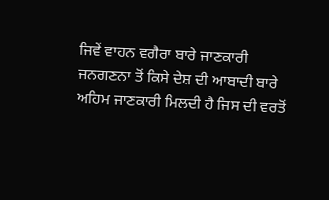ਜਿਵੇਂ ਵਾਹਨ ਵਗੈਰਾ ਬਾਰੇ ਜਾਣਕਾਰੀ
ਜਨਗਣਨਾ ਤੋਂ ਕਿਸੇ ਦੇਸ਼ ਦੀ ਆਬਾਦੀ ਬਾਰੇ ਅਹਿਮ ਜਾਣਕਾਰੀ ਮਿਲਦੀ ਹੈ ਜਿਸ ਦੀ ਵਰਤੋਂ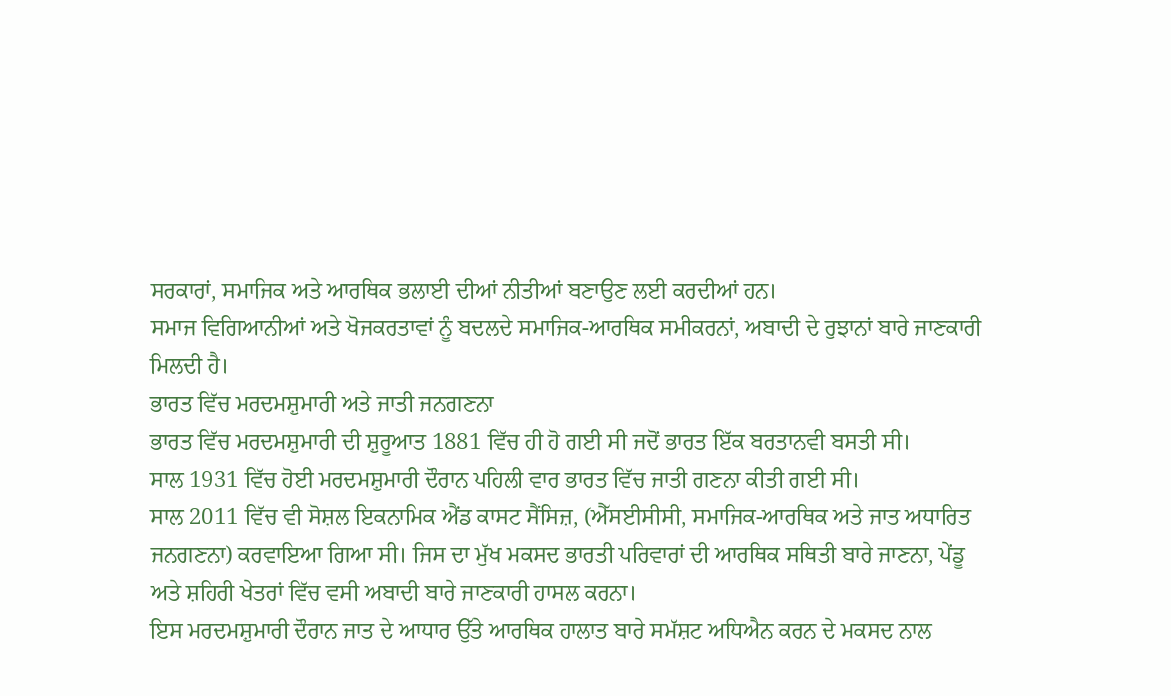ਸਰਕਾਰਾਂ, ਸਮਾਜਿਕ ਅਤੇ ਆਰਥਿਕ ਭਲਾਈ ਦੀਆਂ ਨੀਤੀਆਂ ਬਣਾਉਣ ਲਈ ਕਰਦੀਆਂ ਹਨ।
ਸਮਾਜ ਵਿਗਿਆਨੀਆਂ ਅਤੇ ਖੋਜਕਰਤਾਵਾਂ ਨੂੰ ਬਦਲਦੇ ਸਮਾਜਿਕ-ਆਰਥਿਕ ਸਮੀਕਰਨਾਂ, ਅਬਾਦੀ ਦੇ ਰੁਝਾਨਾਂ ਬਾਰੇ ਜਾਣਕਾਰੀ ਮਿਲਦੀ ਹੈ।
ਭਾਰਤ ਵਿੱਚ ਮਰਦਮਸ਼ੁਮਾਰੀ ਅਤੇ ਜਾਤੀ ਜਨਗਣਨਾ
ਭਾਰਤ ਵਿੱਚ ਮਰਦਮਸ਼ੁਮਾਰੀ ਦੀ ਸ਼ੁਰੂਆਤ 1881 ਵਿੱਚ ਹੀ ਹੋ ਗਈ ਸੀ ਜਦੋਂ ਭਾਰਤ ਇੱਕ ਬਰਤਾਨਵੀ ਬਸਤੀ ਸੀ।
ਸਾਲ 1931 ਵਿੱਚ ਹੋਈ ਮਰਦਮਸ਼ੁਮਾਰੀ ਦੌਰਾਨ ਪਹਿਲੀ ਵਾਰ ਭਾਰਤ ਵਿੱਚ ਜਾਤੀ ਗਣਨਾ ਕੀਤੀ ਗਈ ਸੀ।
ਸਾਲ 2011 ਵਿੱਚ ਵੀ ਸੋਸ਼ਲ ਇਕਨਾਮਿਕ ਐਂਡ ਕਾਸਟ ਸੈਂਸਿਜ਼, (ਐੱਸਈਸੀਸੀ, ਸਮਾਜਿਕ-ਆਰਥਿਕ ਅਤੇ ਜਾਤ ਅਧਾਰਿਤ ਜਨਗਣਨਾ) ਕਰਵਾਇਆ ਗਿਆ ਸੀ। ਜਿਸ ਦਾ ਮੁੱਖ ਮਕਸਦ ਭਾਰਤੀ ਪਰਿਵਾਰਾਂ ਦੀ ਆਰਥਿਕ ਸਥਿਤੀ ਬਾਰੇ ਜਾਣਨਾ, ਪੇਂਡੂ ਅਤੇ ਸ਼ਹਿਰੀ ਖੇਤਰਾਂ ਵਿੱਚ ਵਸੀ ਅਬਾਦੀ ਬਾਰੇ ਜਾਣਕਾਰੀ ਹਾਸਲ ਕਰਨਾ।
ਇਸ ਮਰਦਮਸ਼ੁਮਾਰੀ ਦੌਰਾਨ ਜਾਤ ਦੇ ਆਧਾਰ ਉੱਤੇ ਆਰਥਿਕ ਹਾਲਾਤ ਬਾਰੇ ਸਮੱਸ਼ਟ ਅਧਿਐਨ ਕਰਨ ਦੇ ਮਕਸਦ ਨਾਲ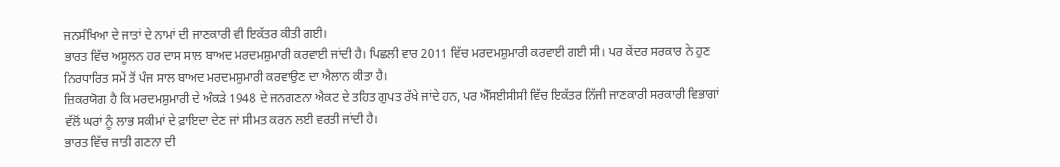ਜਨਸੰਖਿਆ ਦੇ ਜਾਤਾਂ ਦੇ ਨਾਮਾਂ ਦੀ ਜਾਣਕਾਰੀ ਵੀ ਇਕੱਤਰ ਕੀਤੀ ਗਈ।
ਭਾਰਤ ਵਿੱਚ ਅਸੂਲਨ ਹਰ ਦਾਸ ਸਾਲ ਬਾਅਦ ਮਰਦਮਸ਼ੁਮਾਰੀ ਕਰਵਾਈ ਜਾਂਦੀ ਹੈ। ਪਿਛਲੀ ਵਾਰ 2011 ਵਿੱਚ ਮਰਦਮਸ਼ੁਮਾਰੀ ਕਰਵਾਈ ਗਈ ਸੀ। ਪਰ ਕੇਂਦਰ ਸਰਕਾਰ ਨੇ ਹੁਣ ਨਿਰਧਾਰਿਤ ਸਮੇਂ ਤੋਂ ਪੰਜ ਸਾਲ ਬਾਅਦ ਮਰਦਮਸ਼ੁਮਾਰੀ ਕਰਵਾਉਣ ਦਾ ਐਲਾਨ ਕੀਤਾ ਹੈ।
ਜ਼ਿਕਰਯੋਗ ਹੈ ਕਿ ਮਰਦਮਸ਼ੁਮਾਰੀ ਦੇ ਅੰਕੜੇ 1948 ਦੇ ਜਨਗਣਨਾ ਐਕਟ ਦੇ ਤਹਿਤ ਗੁਪਤ ਰੱਖੇ ਜਾਂਦੇ ਹਨ, ਪਰ ਐੱਸਈਸੀਸੀ ਵਿੱਚ ਇਕੱਤਰ ਨਿੱਜੀ ਜਾਣਕਾਰੀ ਸਰਕਾਰੀ ਵਿਭਾਗਾਂ ਵੱਲੋਂ ਘਰਾਂ ਨੂੰ ਲਾਭ ਸਕੀਮਾਂ ਦੇ ਫ਼ਾਇਦਾ ਦੇਣ ਜਾਂ ਸੀਮਤ ਕਰਨ ਲਈ ਵਰਤੀ ਜਾਂਦੀ ਹੈ।
ਭਾਰਤ ਵਿੱਚ ਜਾਤੀ ਗਣਨਾ ਦੀ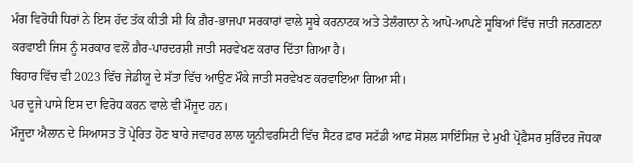ਮੰਗ ਵਿਰੋਧੀ ਧਿਰਾਂ ਨੇ ਇਸ ਹੱਦ ਤੱਕ ਕੀਤੀ ਸੀ ਕਿ ਗ਼ੈਰ-ਭਾਜਪਾ ਸਰਕਾਰਾਂ ਵਾਲੇ ਸੂਬੇ ਕਰਨਾਟਕ ਅਤੇ ਤੇਲੰਗਾਨਾ ਨੇ ਆਪੋ-ਆਪਣੇ ਸੂਬਿਆਂ ਵਿੱਚ ਜਾਤੀ ਜਨਗਣਨਾ ਕਰਵਾਈ ਜਿਸ ਨੂੰ ਸਰਕਾਰ ਵਲੋਂ ਗ਼ੈਰ-ਪਾਰਦਰਸ਼ੀ ਜਾਤੀ ਸਰਵੇਖਣ ਕਰਾਰ ਦਿੱਤਾ ਗਿਆ ਹੈ।
ਬਿਹਾਰ ਵਿੱਚ ਵੀ 2023 ਵਿੱਚ ਜੇਡੀਯੂ ਦੇ ਸੱਤਾ ਵਿੱਚ ਆਉਣ ਮੌਕੇ ਜਾਤੀ ਸਰਵੇਖਣ ਕਰਵਾਇਆ ਗਿਆ ਸੀ।
ਪਰ ਦੂਜੇ ਪਾਸੇ ਇਸ ਦਾ ਵਿਰੋਧ ਕਰਨ ਵਾਲੇ ਵੀ ਮੌਜੂਦ ਹਨ।
ਮੌਜੂਦਾ ਐਲਾਨ ਦੇ ਸਿਆਸਤ ਤੋਂ ਪ੍ਰੇਰਿਤ ਹੋਣ ਬਾਰੇ ਜਵਾਹਰ ਲਾਲ ਯੂਨੀਵਰਸਿਟੀ ਵਿੱਚ ਸੈਂਟਰ ਫ਼ਾਰ ਸਟੱਡੀ ਆਫ਼ ਸੋਸ਼ਲ ਸਾਇੰਸਿਜ਼ ਦੇ ਮੁਖੀ ਪ੍ਰੋਫ਼ੈਸਰ ਸੁਰਿੰਦਰ ਜੋਧਕਾ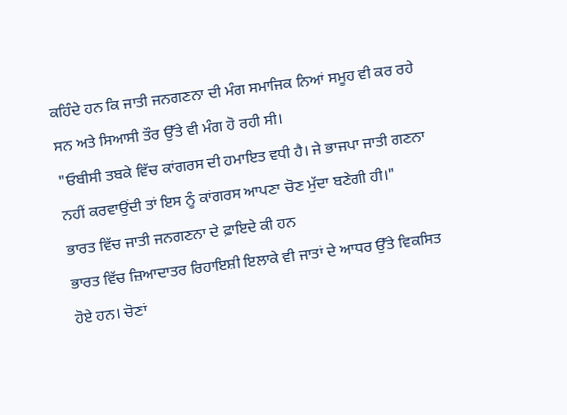ਕਹਿੰਦੇ ਹਨ ਕਿ ਜਾਤੀ ਜਨਗਣਨਾ ਦੀ ਮੰਗ ਸਮਾਜਿਕ ਨਿਆਂ ਸਮੂਹ ਵੀ ਕਰ ਰਹੇ ਸਨ ਅਤੇ ਸਿਆਸੀ ਤੌਰ ਉੱਤੇ ਵੀ ਮੰਗ ਹੋ ਰਹੀ ਸੀ।
"ਓਬੀਸੀ ਤਬਕੇ ਵਿੱਚ ਕਾਂਗਰਸ ਦੀ ਹਮਾਇਤ ਵਧੀ ਹੈ। ਜੇ ਭਾਜਪਾ ਜਾਤੀ ਗਣਨਾ ਨਹੀਂ ਕਰਵਾਉਂਦੀ ਤਾਂ ਇਸ ਨੂੰ ਕਾਂਗਰਸ ਆਪਣਾ ਚੋਣ ਮੁੱਦਾ ਬਣੇਗੀ ਹੀ।"
ਭਾਰਤ ਵਿੱਚ ਜਾਤੀ ਜਨਗਣਨਾ ਦੇ ਫ਼ਾਇਦੇ ਕੀ ਹਨ
ਭਾਰਤ ਵਿੱਚ ਜ਼ਿਆਦਾਤਰ ਰਿਹਾਇਸ਼ੀ ਇਲਾਕੇ ਵੀ ਜਾਤਾਂ ਦੇ ਆਧਰ ਉੱਤੇ ਵਿਕਸਿਤ ਹੋਏ ਹਨ। ਚੋਣਾਂ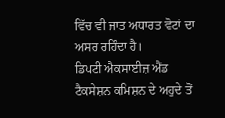ਵਿੱਚ ਵੀ ਜਾਤ ਅਧਾਰਤ ਵੋਟਾਂ ਦਾ ਅਸਰ ਰਹਿੰਦਾ ਹੈ।
ਡਿਪਟੀ ਐਕਸਾਈਜ਼ ਐਂਡ ਟੈਕਸੇਸ਼ਨ ਕਮਿਸ਼ਨ ਦੇ ਅਹੁਦੇ ਤੋਂ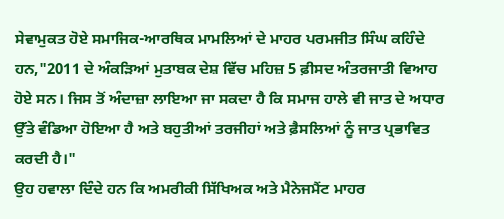ਸੇਵਾਮੁਕਤ ਹੋਏ ਸਮਾਜਿਕ-ਆਰਥਿਕ ਮਾਮਲਿਆਂ ਦੇ ਮਾਹਰ ਪਰਮਜੀਤ ਸਿੰਘ ਕਹਿੰਦੇ ਹਨ,"2011 ਦੇ ਅੰਕੜਿਆਂ ਮੁਤਾਬਕ ਦੇਸ਼ ਵਿੱਚ ਮਹਿਜ਼ 5 ਫ਼ੀਸਦ ਅੰਤਰਜਾਤੀ ਵਿਆਹ ਹੋਏ ਸਨ। ਜਿਸ ਤੋਂ ਅੰਦਾਜ਼ਾ ਲਾਇਆ ਜਾ ਸਕਦਾ ਹੈ ਕਿ ਸਮਾਜ ਹਾਲੇ ਵੀ ਜਾਤ ਦੇ ਅਧਾਰ ਉੱਤੇ ਵੰਡਿਆ ਹੋਇਆ ਹੈ ਅਤੇ ਬਹੁਤੀਆਂ ਤਰਜੀਹਾਂ ਅਤੇ ਫ਼ੈਸਲਿਆਂ ਨੂੰ ਜਾਤ ਪ੍ਰਭਾਵਿਤ ਕਰਦੀ ਹੈ।"
ਉਹ ਹਵਾਲਾ ਦਿੰਦੇ ਹਨ ਕਿ ਅਮਰੀਕੀ ਸਿੱਖਿਅਕ ਅਤੇ ਮੈਨੇਜਮੈਂਟ ਮਾਹਰ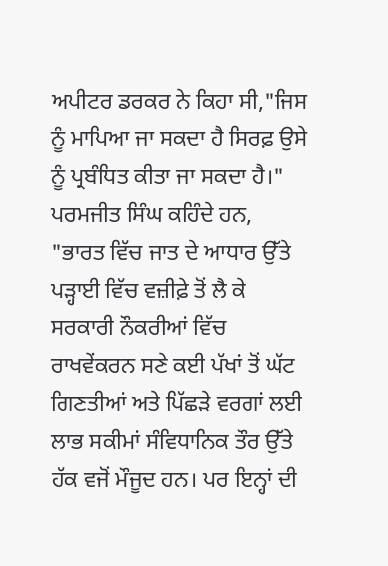ਅਪੀਟਰ ਡਰਕਰ ਨੇ ਕਿਹਾ ਸੀ,"ਜਿਸ ਨੂੰ ਮਾਪਿਆ ਜਾ ਸਕਦਾ ਹੈ ਸਿਰਫ਼ ਉਸੇ ਨੂੰ ਪ੍ਰਬੰਧਿਤ ਕੀਤਾ ਜਾ ਸਕਦਾ ਹੈ।"
ਪਰਮਜੀਤ ਸਿੰਘ ਕਹਿੰਦੇ ਹਨ, "ਭਾਰਤ ਵਿੱਚ ਜਾਤ ਦੇ ਆਧਾਰ ਉੱਤੇ ਪੜ੍ਹਾਈ ਵਿੱਚ ਵਜ਼ੀਫ਼ੇ ਤੋਂ ਲੈ ਕੇ ਸਰਕਾਰੀ ਨੌਕਰੀਆਂ ਵਿੱਚ ਰਾਖਵੇਂਕਰਨ ਸਣੇ ਕਈ ਪੱਖਾਂ ਤੋਂ ਘੱਟ ਗਿਣਤੀਆਂ ਅਤੇ ਪਿੱਛੜੇ ਵਰਗਾਂ ਲਈ ਲਾਭ ਸਕੀਮਾਂ ਸੰਵਿਧਾਨਿਕ ਤੌਰ ਉੱਤੇ ਹੱਕ ਵਜੋਂ ਮੌਜੂਦ ਹਨ। ਪਰ ਇਨ੍ਹਾਂ ਦੀ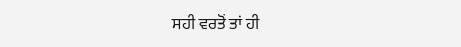ਸਹੀ ਵਰਤੋਂ ਤਾਂ ਹੀ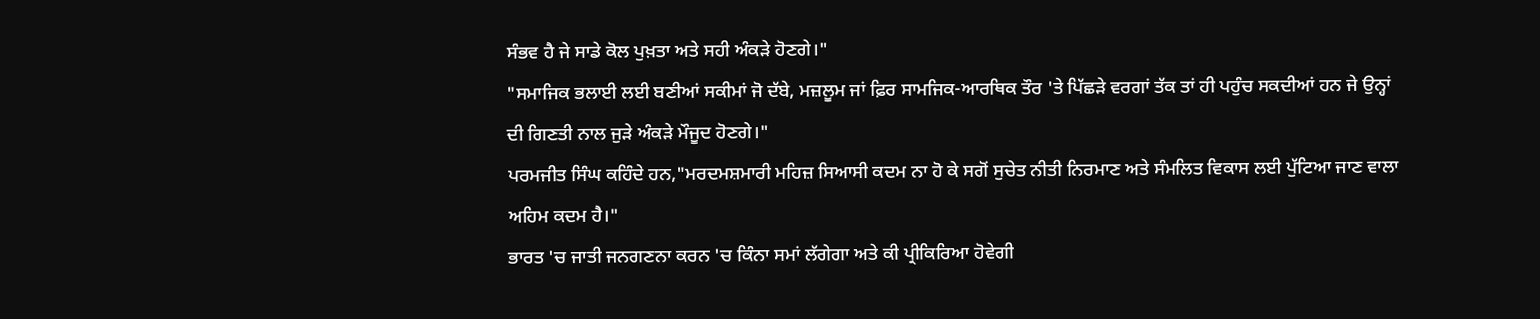ਸੰਭਵ ਹੈ ਜੇ ਸਾਡੇ ਕੋਲ ਪੁਖ਼ਤਾ ਅਤੇ ਸਹੀ ਅੰਕੜੇ ਹੋਣਗੇ।"
"ਸਮਾਜਿਕ ਭਲਾਈ ਲਈ ਬਣੀਆਂ ਸਕੀਮਾਂ ਜੋ ਦੱਬੇ, ਮਜ਼ਲੂਮ ਜਾਂ ਫ਼ਿਰ ਸਾਮਜਿਕ-ਆਰਥਿਕ ਤੌਰ 'ਤੇ ਪਿੱਛੜੇ ਵਰਗਾਂ ਤੱਕ ਤਾਂ ਹੀ ਪਹੁੰਚ ਸਕਦੀਆਂ ਹਨ ਜੇ ਉਨ੍ਹਾਂ ਦੀ ਗਿਣਤੀ ਨਾਲ ਜੁੜੇ ਅੰਕੜੇ ਮੌਜੂਦ ਹੋਣਗੇ।"
ਪਰਮਜੀਤ ਸਿੰਘ ਕਹਿੰਦੇ ਹਨ,"ਮਰਦਮਸ਼ਮਾਰੀ ਮਹਿਜ਼ ਸਿਆਸੀ ਕਦਮ ਨਾ ਹੋ ਕੇ ਸਗੋਂ ਸੁਚੇਤ ਨੀਤੀ ਨਿਰਮਾਣ ਅਤੇ ਸੰਮਲਿਤ ਵਿਕਾਸ ਲਈ ਪੁੱਟਿਆ ਜਾਣ ਵਾਲਾ ਅਹਿਮ ਕਦਮ ਹੈ।"
ਭਾਰਤ 'ਚ ਜਾਤੀ ਜਨਗਣਨਾ ਕਰਨ 'ਚ ਕਿੰਨਾ ਸਮਾਂ ਲੱਗੇਗਾ ਅਤੇ ਕੀ ਪ੍ਰੀਕਿਰਿਆ ਹੋਵੇਗੀ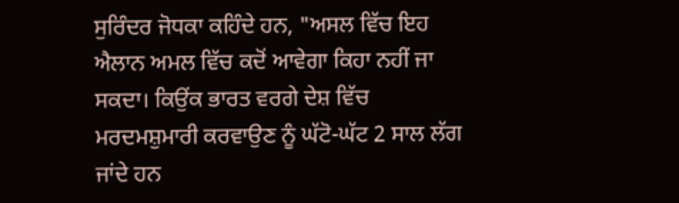ਸੁਰਿੰਦਰ ਜੋਧਕਾ ਕਹਿੰਦੇ ਹਨ, "ਅਸਲ ਵਿੱਚ ਇਹ ਐਲਾਨ ਅਮਲ ਵਿੱਚ ਕਦੋਂ ਆਵੇਗਾ ਕਿਹਾ ਨਹੀਂ ਜਾ ਸਕਦਾ। ਕਿਉਂਕ ਭਾਰਤ ਵਰਗੇ ਦੇਸ਼ ਵਿੱਚ ਮਰਦਮਸ਼ੁਮਾਰੀ ਕਰਵਾਉਣ ਨੂੰ ਘੱਟੋ-ਘੱਟ 2 ਸਾਲ ਲੱਗ ਜਾਂਦੇ ਹਨ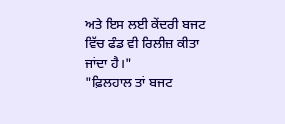ਅਤੇ ਇਸ ਲਈ ਕੇਂਦਰੀ ਬਜਟ ਵਿੱਚ ਫੰਡ ਵੀ ਰਿਲੀਜ਼ ਕੀਤਾ ਜਾਂਦਾ ਹੈ।"
"ਫ਼ਿਲਹਾਲ ਤਾਂ ਬਜਟ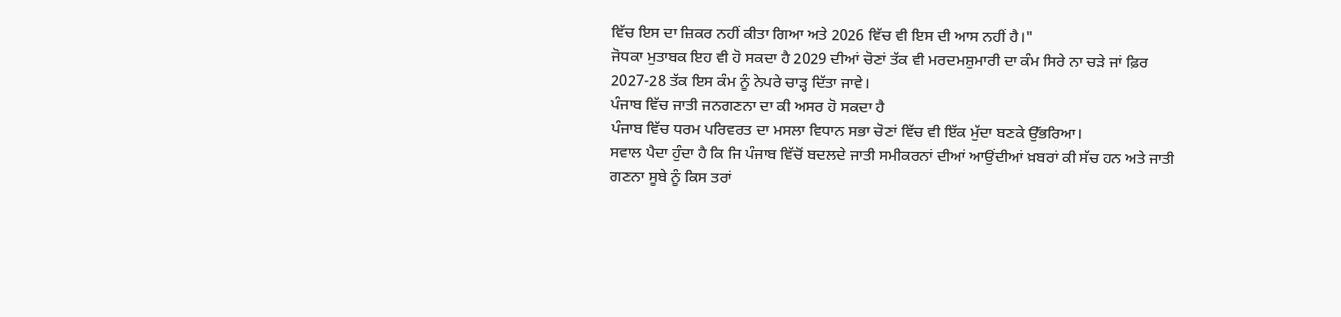ਵਿੱਚ ਇਸ ਦਾ ਜ਼ਿਕਰ ਨਹੀਂ ਕੀਤਾ ਗਿਆ ਅਤੇ 2026 ਵਿੱਚ ਵੀ ਇਸ ਦੀ ਆਸ ਨਹੀਂ ਹੈ।"
ਜੋਧਕਾ ਮੁਤਾਬਕ ਇਹ ਵੀ ਹੋ ਸਕਦਾ ਹੈ 2029 ਦੀਆਂ ਚੋਣਾਂ ਤੱਕ ਵੀ ਮਰਦਮਸ਼ੁਮਾਰੀ ਦਾ ਕੰਮ ਸਿਰੇ ਨਾ ਚੜੇ ਜਾਂ ਫ਼ਿਰ 2027-28 ਤੱਕ ਇਸ ਕੰਮ ਨੂੰ ਨੇਪਰੇ ਚਾੜ੍ਹ ਦਿੱਤਾ ਜਾਵੇ।
ਪੰਜਾਬ ਵਿੱਚ ਜਾਤੀ ਜਨਗਣਨਾ ਦਾ ਕੀ ਅਸਰ ਹੋ ਸਕਦਾ ਹੈ
ਪੰਜਾਬ ਵਿੱਚ ਧਰਮ ਪਰਿਵਰਤ ਦਾ ਮਸਲਾ ਵਿਧਾਨ ਸਭਾ ਚੋਣਾਂ ਵਿੱਚ ਵੀ ਇੱਕ ਮੁੱਦਾ ਬਣਕੇ ਉੱਭਰਿਆ।
ਸਵਾਲ ਪੈਦਾ ਹੁੰਦਾ ਹੈ ਕਿ ਜਿ ਪੰਜਾਬ ਵਿੱਚੋਂ ਬਦਲਦੇ ਜਾਤੀ ਸਮੀਕਰਨਾਂ ਦੀਆਂ ਆਉਂਦੀਆਂ ਖ਼ਬਰਾਂ ਕੀ ਸੱਚ ਹਨ ਅਤੇ ਜਾਤੀ ਗਣਨਾ ਸੂਬੇ ਨੂੰ ਕਿਸ ਤਰਾਂ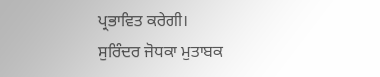ਪ੍ਰਭਾਵਿਤ ਕਰੇਗੀ।
ਸੁਰਿੰਦਰ ਜੋਧਕਾ ਮੁਤਾਬਕ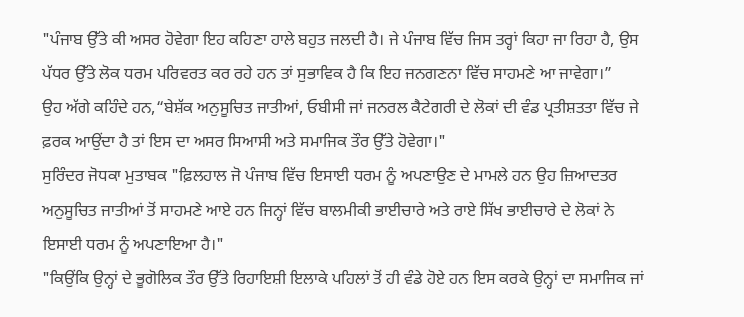"ਪੰਜਾਬ ਉੱਤੇ ਕੀ ਅਸਰ ਹੋਵੇਗਾ ਇਹ ਕਹਿਣਾ ਹਾਲੇ ਬਹੁਤ ਜਲਦੀ ਹੈ। ਜੇ ਪੰਜਾਬ ਵਿੱਚ ਜਿਸ ਤਰ੍ਹਾਂ ਕਿਹਾ ਜਾ ਰਿਹਾ ਹੈ, ਉਸ ਪੱਧਰ ਉੱਤੇ ਲੋਕ ਧਰਮ ਪਰਿਵਰਤ ਕਰ ਰਹੇ ਹਨ ਤਾਂ ਸੁਭਾਵਿਕ ਹੈ ਕਿ ਇਹ ਜਨਗਣਨਾ ਵਿੱਚ ਸਾਹਮਣੇ ਆ ਜਾਵੇਗਾ।”
ਉਹ ਅੱਗੇ ਕਹਿੰਦੇ ਹਨ,“ਬੇਸ਼ੱਕ ਅਨੁਸੂਚਿਤ ਜਾਤੀਆਂ, ਓਬੀਸੀ ਜਾਂ ਜਨਰਲ ਕੈਟੇਗਰੀ ਦੇ ਲੋਕਾਂ ਦੀ ਵੰਡ ਪ੍ਰਤੀਸ਼ਤਤਾ ਵਿੱਚ ਜੇ ਫ਼ਰਕ ਆਉਂਦਾ ਹੈ ਤਾਂ ਇਸ ਦਾ ਅਸਰ ਸਿਆਸੀ ਅਤੇ ਸਮਾਜਿਕ ਤੌਰ ਉੱਤੇ ਹੋਵੇਗਾ।"
ਸੁਰਿੰਦਰ ਜੋਧਕਾ ਮੁਤਾਬਕ "ਫ਼ਿਲਹਾਲ ਜੋ ਪੰਜਾਬ ਵਿੱਚ ਇਸਾਈ ਧਰਮ ਨੂੰ ਅਪਣਾਉਣ ਦੇ ਮਾਮਲੇ ਹਨ ਉਹ ਜ਼ਿਆਦਤਰ ਅਨੁਸੂਚਿਤ ਜਾਤੀਆਂ ਤੋਂ ਸਾਹਮਣੇ ਆਏ ਹਨ ਜਿਨ੍ਹਾਂ ਵਿੱਚ ਬਾਲਮੀਕੀ ਭਾਈਚਾਰੇ ਅਤੇ ਰਾਏ ਸਿੱਖ ਭਾਈਚਾਰੇ ਦੇ ਲੋਕਾਂ ਨੇ ਇਸਾਈ ਧਰਮ ਨੂੰ ਅਪਣਾਇਆ ਹੈ।"
"ਕਿਉਂਕਿ ਉਨ੍ਹਾਂ ਦੇ ਭੂਗੋਲਿਕ ਤੌਰ ਉੱਤੇ ਰਿਹਾਇਸ਼ੀ ਇਲਾਕੇ ਪਹਿਲਾਂ ਤੋਂ ਹੀ ਵੰਡੇ ਹੋਏ ਹਨ ਇਸ ਕਰਕੇ ਉਨ੍ਹਾਂ ਦਾ ਸਮਾਜਿਕ ਜਾਂ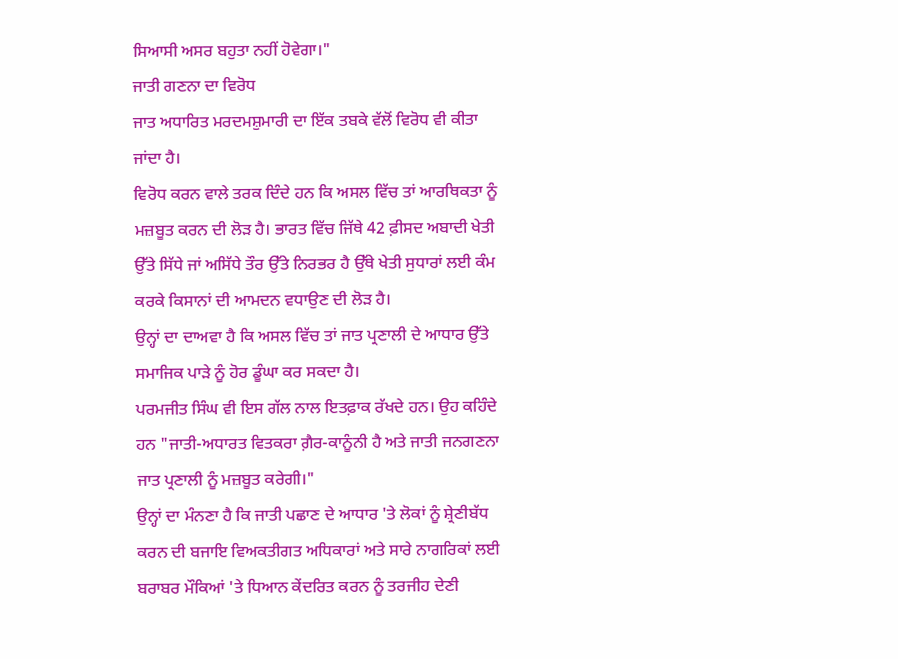ਸਿਆਸੀ ਅਸਰ ਬਹੁਤਾ ਨਹੀਂ ਹੋਵੇਗਾ।"
ਜਾਤੀ ਗਣਨਾ ਦਾ ਵਿਰੋਧ
ਜਾਤ ਅਧਾਰਿਤ ਮਰਦਮਸ਼ੁਮਾਰੀ ਦਾ ਇੱਕ ਤਬਕੇ ਵੱਲੋਂ ਵਿਰੋਧ ਵੀ ਕੀਤਾ ਜਾਂਦਾ ਹੈ।
ਵਿਰੋਧ ਕਰਨ ਵਾਲੇ ਤਰਕ ਦਿੰਦੇ ਹਨ ਕਿ ਅਸਲ ਵਿੱਚ ਤਾਂ ਆਰਥਿਕਤਾ ਨੂੰ ਮਜ਼ਬੂਤ ਕਰਨ ਦੀ ਲੋੜ ਹੈ। ਭਾਰਤ ਵਿੱਚ ਜਿੱਥੇ 42 ਫ਼ੀਸਦ ਅਬਾਦੀ ਖੇਤੀ ਉੱਤੇ ਸਿੱਧੇ ਜਾਂ ਅਸਿੱਧੇ ਤੌਰ ਉੱਤੇ ਨਿਰਭਰ ਹੈ ਉੱਥੇ ਖੇਤੀ ਸੁਧਾਰਾਂ ਲਈ ਕੰਮ ਕਰਕੇ ਕਿਸਾਨਾਂ ਦੀ ਆਮਦਨ ਵਧਾਉਣ ਦੀ ਲੋੜ ਹੈ।
ਉਨ੍ਹਾਂ ਦਾ ਦਾਅਵਾ ਹੈ ਕਿ ਅਸਲ ਵਿੱਚ ਤਾਂ ਜਾਤ ਪ੍ਰਣਾਲੀ ਦੇ ਆਧਾਰ ਉੱਤੇ ਸਮਾਜਿਕ ਪਾੜੇ ਨੂੰ ਹੋਰ ਡੂੰਘਾ ਕਰ ਸਕਦਾ ਹੈ।
ਪਰਮਜੀਤ ਸਿੰਘ ਵੀ ਇਸ ਗੱਲ ਨਾਲ ਇਤਫ਼ਾਕ ਰੱਖਦੇ ਹਨ। ਉਹ ਕਹਿੰਦੇ ਹਨ "ਜਾਤੀ-ਅਧਾਰਤ ਵਿਤਕਰਾ ਗ਼ੈਰ-ਕਾਨੂੰਨੀ ਹੈ ਅਤੇ ਜਾਤੀ ਜਨਗਣਨਾ ਜਾਤ ਪ੍ਰਣਾਲੀ ਨੂੰ ਮਜ਼ਬੂਤ ਕਰੇਗੀ।"
ਉਨ੍ਹਾਂ ਦਾ ਮੰਨਣਾ ਹੈ ਕਿ ਜਾਤੀ ਪਛਾਣ ਦੇ ਆਧਾਰ 'ਤੇ ਲੋਕਾਂ ਨੂੰ ਸ਼੍ਰੇਣੀਬੱਧ ਕਰਨ ਦੀ ਬਜਾਇ ਵਿਅਕਤੀਗਤ ਅਧਿਕਾਰਾਂ ਅਤੇ ਸਾਰੇ ਨਾਗਰਿਕਾਂ ਲਈ ਬਰਾਬਰ ਮੌਕਿਆਂ 'ਤੇ ਧਿਆਨ ਕੇਂਦਰਿਤ ਕਰਨ ਨੂੰ ਤਰਜੀਹ ਦੇਣੀ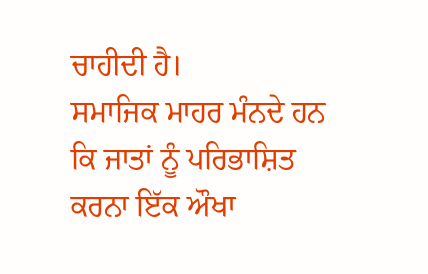ਚਾਹੀਦੀ ਹੈ।
ਸਮਾਜਿਕ ਮਾਹਰ ਮੰਨਦੇ ਹਨ ਕਿ ਜਾਤਾਂ ਨੂੰ ਪਰਿਭਾਸ਼ਿਤ ਕਰਨਾ ਇੱਕ ਔਖਾ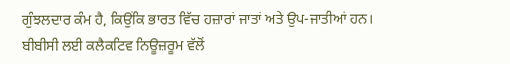ਗੁੰਝਲਦਾਰ ਕੰਮ ਹੈ, ਕਿਉਂਕਿ ਭਾਰਤ ਵਿੱਚ ਹਜ਼ਾਰਾਂ ਜਾਤਾਂ ਅਤੇ ਉਪ-ਜਾਤੀਆਂ ਹਨ।
ਬੀਬੀਸੀ ਲਈ ਕਲੈਕਟਿਵ ਨਿਊਜ਼ਰੂਮ ਵੱਲੋਂ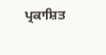ਪ੍ਰਕਾਸ਼ਿਤ